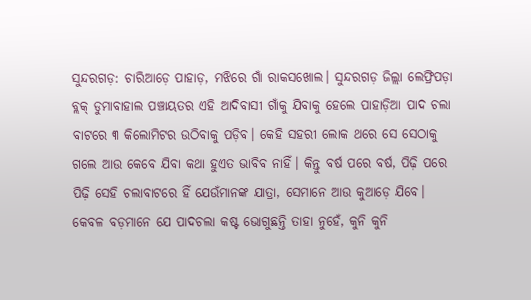ସୁନ୍ଦରଗଡ଼: ଚାରିଆଡ଼େ ପାହାଡ଼, ମଝିରେ ଗାଁ ରାକସଖୋଲ। ସୁନ୍ଦରଗଡ଼ ଜିଲ୍ଲା ଲେଫ୍ରିପଡ଼ା ବ୍ଲକ୍ ଡୁମାବାହାଲ ପଞ୍ଚାୟତର ଏହି ଆଦିବାସୀ ଗାଁକୁ ଯିବାକୁ ହେଲେ ପାହାଡ଼ିଆ ପାଦ ଚଲା ବାଟରେ ୩ କିଲୋମିଟର ଉଠିବାକୁ ପଡ଼ିବ। କେହି ସହରୀ ଲୋକ ଥରେ ସେ ସେଠାକୁ ଗଲେ ଆଉ କେବେ ଯିବା କଥା ହୁଏତ ଭାବିବ ନାହିଁ। କିନ୍ତୁ ବର୍ଷ ପରେ ବର୍ଷ, ପିଢ଼ି ପରେ ପିଢ଼ି ସେହି ଚଲାବାଟରେ ହିଁ ଯେଉଁମାନଙ୍କ ଯାତ୍ରା, ସେମାନେ ଆଉ କୁଆଡ଼େ ଯିବେ। କେବଳ ବଡ଼ମାନେ ଯେ ପାଦଚଲା କଷ୍ଟ ଭୋଗୁଛନ୍ତି ତାହା ନୁହେଁ, କୁନି କୁନି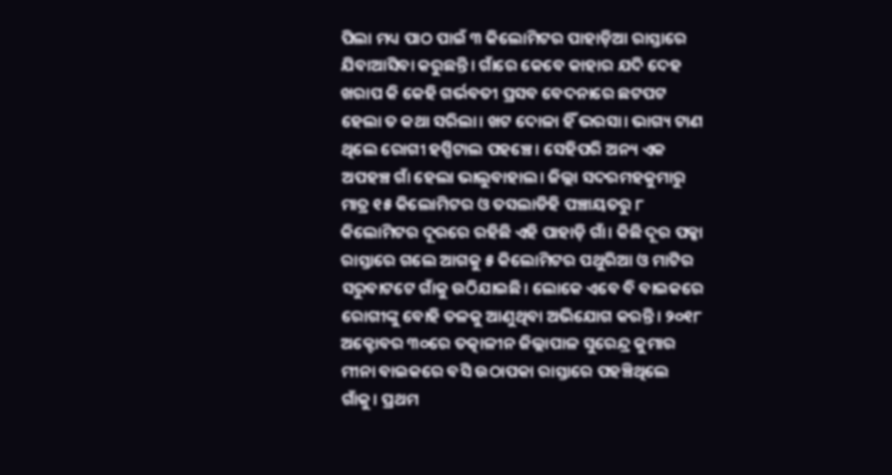ପିଲା ମଧ୍ୟ ପାଠ ପାଇଁ ୩ କିଲୋମିଟର ପାହାଡ଼ିଆ ରାସ୍ତାରେ ଯିବାଆସିବା କରୁଛନ୍ତି। ଗାଁରେ କେବେ କାହାର ଯଦି ଦେହ ଖରାପ କି କେହି ଗର୍ଭବତୀ ପ୍ରସବ ବେଦନାରେ ଛଟପଟ ହେଲା ତ କଥା ସରିଲା। ଖଟ ଦୋଳା ହିଁ ଭରସା। ଭାଗ୍ୟ ଟାଣ ଥିଲେ ରୋଗୀ ହସ୍ପିଟାଲ ପହଞ୍ଚେ। ସେହିପରି ଅନ୍ୟ ଏକ ଅପହଞ୍ଚ ଗାଁ ହେଲା ଭାଲୁବାହାଲ। ଜିଲ୍ଲା ସଦରମହକୁମାରୁ ମାତ୍ର ୧୫ କିଲୋମିଟର ଓ ତସଲାଡିହି ପଞ୍ଚାୟତରୁ ୮ କିଲୋମିଟର ଦୂରରେ ରହିଛି ଏହି ପାହାଡ଼ି ଗାଁ। କିଛି ଦୂର ପକ୍କା ରାସ୍ତାରେ ଗଲେ ଆଗକୁ ୫ କିଲୋମିଟର ପଥୁରିଆ ଓ ମାଟିର ସରୁବାଟଟେ ଗାଁକୁ ଉଠିଯାଇଛି। ଲୋକେ ଏବେ ବି ବାଇକରେ ରୋଗୀଙ୍କୁ ବୋହି ତଳକୁ ଆଣୁଥିବା ଅଭିଯୋଗ କରନ୍ତି। ୨୦୧୮ ଅକ୍ଟୋବର ୩୦ରେ ତତ୍କାଳୀନ ଜିଲ୍ଲାପାଳ ସୁରେନ୍ଦ୍ର କୁମାର ମୀନା ବାଇକରେ ବସି ଉଠାପକା ରାସ୍ତାରେ ପହଞ୍ଚିଥିଲେ ଗାଁକୁ। ପ୍ରଥମ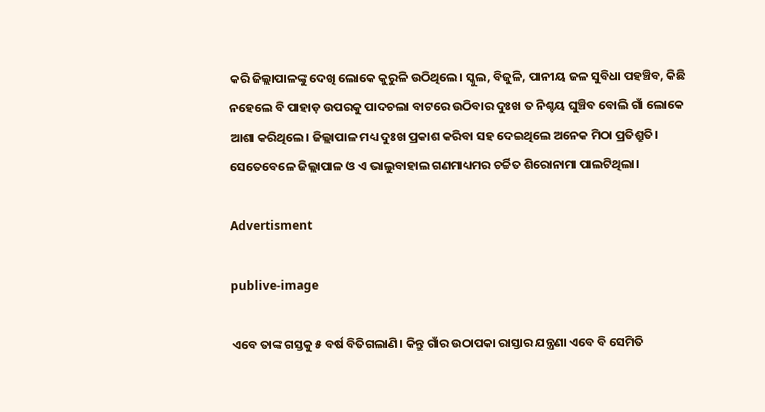କରି ଜିଲ୍ଲାପାଳଙ୍କୁ ଦେଖି ଲୋକେ କୁରୁଳି ଉଠିଥିଲେ। ସ୍କୁଲ, ବିଜୁଳି, ପାନୀୟ ଜଳ ସୁବିଧା ପହଞ୍ଚିବ, କିଛି ନହେଲେ ବି ପାହାଡ଼ ଉପରକୁ ପାଦଚଲା ବାଟରେ ଉଠିବାର ଦୁଃଖ ତ ନିଶ୍ଚୟ ଘୁଞ୍ଚିବ ବୋଲି ଗାଁ ଲୋକେ ଆଶା କରିଥିଲେ। ଜିଲ୍ଲାପାଳ ମଧ୍ୟ ଦୁଃଖ ପ୍ରକାଶ କରିବା ସହ ଦେଇଥିଲେ ଅନେକ ମିଠା ପ୍ରତିଶ୍ରୁତି। ସେତେବେଳେ ଜିଲ୍ଲାପାଳ ଓ ଏ ଭାଲୁବାହାଲ ଗଣମାଧ୍ୟମର ଚର୍ଚ୍ଚିତ ଶିରୋନାମା ପାଲଟିଥିଲା।

Advertisment

publive-image

ଏବେ ତାଙ୍କ ଗସ୍ତକୁ ୫ ବର୍ଷ ବିତିଗଲାଣି। କିନ୍ତୁ ଗାଁର ଉଠାପକା ରାସ୍ତାର ଯନ୍ତ୍ରଣା ଏବେ ବି ସେମିତି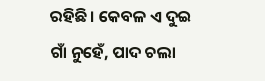ରହିଛି। କେବଳ ଏ ଦୁଇ ଗାଁ ନୁହେଁ, ପାଦ ଚଲା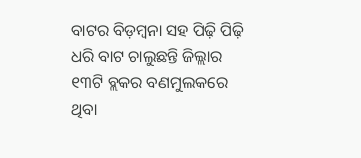ବାଟର ବିଡ଼ମ୍ବନା ସହ ପିଢ଼ି ପିଢ଼ି ଧରି ବାଟ ଚାଲୁଛନ୍ତି ଜିଲ୍ଲାର ୧୩ଟି ବ୍ଲକର ବଣମୁଲକରେ ଥିବା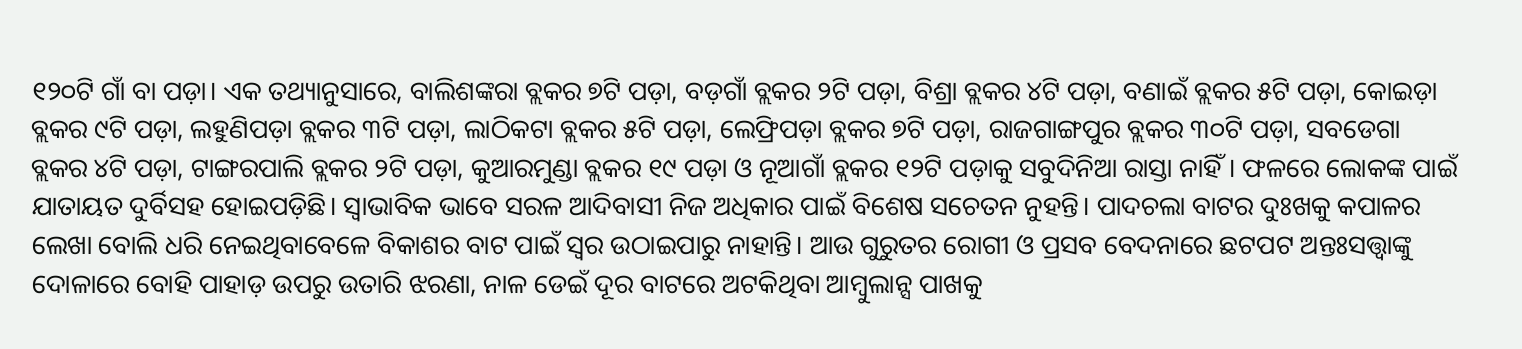୧୨୦ଟି ଗାଁ ବା ପଡ଼ା। ଏକ ତଥ୍ୟାନୁସାରେ, ବାଲିଶଙ୍କରା ବ୍ଲକର ୭ଟି ପଡ଼ା, ବଡ଼ଗାଁ ବ୍ଲକର ୨ଟି ପଡ଼ା, ବିଶ୍ରା ବ୍ଲକର ୪ଟି ପଡ଼ା, ବଣାଇଁ ବ୍ଲକର ୫ଟି ପଡ଼ା, କୋଇଡ଼ା ବ୍ଲକର ୯ଟି ପଡ଼ା, ଲହୁଣିପଡ଼ା ବ୍ଲକର ୩ଟି ପଡ଼ା, ଲାଠିକଟା ବ୍ଲକର ୫ଟି ପଡ଼ା, ଲେଫ୍ରିପଡ଼ା ବ୍ଲକର ୭ଟି ପଡ଼ା, ରାଜଗାଙ୍ଗପୁର ବ୍ଲକର ୩୦ଟି ପଡ଼ା, ସବଡେଗା ବ୍ଲକର ୪ଟି ପଡ଼ା, ଟାଙ୍ଗରପାଲି ବ୍ଲକର ୨ଟି ପଡ଼ା, କୁଆରମୁଣ୍ଡା ବ୍ଲକର ୧୯ ପଡ଼ା ଓ ନୂଆଗାଁ ବ୍ଲକର ୧୨ଟି ପଡ଼ାକୁ ସବୁଦିନିଆ ରାସ୍ତା ନାହିଁ। ଫଳରେ ଲୋକଙ୍କ ପାଇଁ ଯାତାୟତ ଦୁର୍ବିସହ ହୋଇପଡ଼ିଛି। ସ୍ବାଭାବିକ ଭାବେ ସରଳ ଆଦିବାସୀ ନିଜ ଅଧିକାର ପାଇଁ ବିଶେଷ ସଚେତନ ନୁହନ୍ତି। ପାଦଚଲା ବାଟର ଦୁଃଖକୁ କପାଳର ଲେଖା ବୋଲି ଧରି ନେଇଥିବାବେଳେ ବିକାଶର ବାଟ ପାଇଁ ସ୍ବର ଉଠାଇପାରୁ ନାହାନ୍ତି। ଆଉ ଗୁରୁତର ରୋଗୀ ଓ ପ୍ରସବ ବେଦନାରେ ଛଟପଟ ଅନ୍ତଃସତ୍ତ୍ବାଙ୍କୁ ଦୋଳାରେ ବୋହି ପାହାଡ଼ ଉପରୁ ଉତାରି ଝରଣା, ନାଳ ଡେଇଁ ଦୂର ବାଟରେ ଅଟକିଥିବା ଆମ୍ବୁଲାନ୍ସ ପାଖକୁ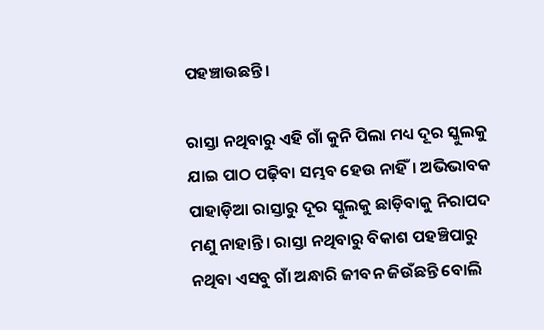ପହଞ୍ଚାଉଛନ୍ତି।

ରାସ୍ତା ନଥିବାରୁ ଏହି ଗାଁ କୁନି ପିଲା ମଧ୍ୟ ଦୂର ସ୍କୁଲକୁ ଯାଇ ପାଠ ପଢ଼ିବା ସମ୍ଭବ ହେଉ ନାହିଁ। ଅଭିଭାବକ ପାହାଡ଼ିଆ ରାସ୍ତାରୁ ଦୂର ସ୍କୁଲକୁ ଛାଡ଼ିବାକୁ ନିରାପଦ ମଣୁ ନାହାନ୍ତି। ରାସ୍ତା ନଥିବାରୁ ବିକାଶ ପହଞ୍ଚିପାରୁ ନଥିବା ଏସବୁ ଗାଁ ଅନ୍ଧାରି ଜୀବନ ଜିଉଁଛନ୍ତି ବୋଲି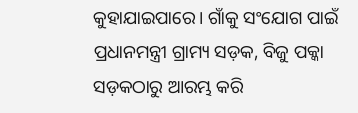କୁହାଯାଇପାରେ। ଗାଁକୁ ସଂଯୋଗ ପାଇଁ ପ୍ରଧାନମନ୍ତ୍ରୀ ଗ୍ରାମ୍ୟ ସଡ଼କ, ବିଜୁ ପକ୍କା ସଡ଼କଠାରୁ ଆରମ୍ଭ କରି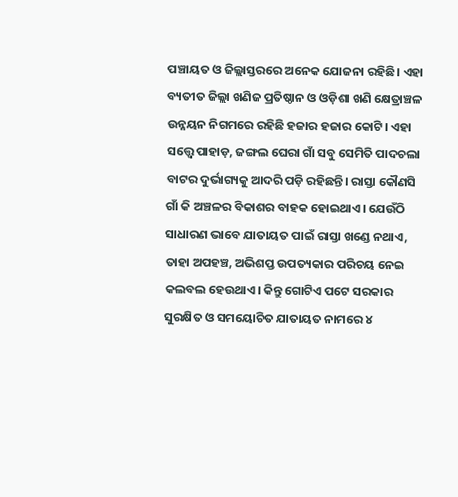ପଞ୍ଚାୟତ ଓ ଜିଲ୍ଲାସ୍ତରରେ ଅନେକ ଯୋଜନା ରହିଛି। ଏହା ବ୍ୟତୀତ ଜିଲ୍ଲା ଖଣିଜ ପ୍ରତିଷ୍ଠାନ ଓ ଓଡ଼ିଶା ଖଣି କ୍ଷେତ୍ରାଞ୍ଚଳ ଉନ୍ନୟନ ନିଗମରେ ରହିଛି ହଜାର ହଜାର କୋଟି। ଏହା ସତ୍ତ୍ବେ ପାହାଡ଼, ଜଙ୍ଗଲ ଘେରା ଗାଁ ସବୁ ସେମିତି ପାଦଚଲା ବାଟର ଦୁର୍ଭାଗ୍ୟକୁ ଆଦରି ପଡ଼ି ରହିଛନ୍ତି। ରାସ୍ତା କୌଣସି ଗାଁ କି ଅଞ୍ଚଳର ବିକାଶର ବାହକ ହୋଇଥାଏ। ଯେଉଁଠି ସାଧାରଣ ଭାବେ ଯାତାୟତ ପାଇଁ ରାସ୍ତା ଖଣ୍ଡେ ନଥାଏ, ତାହା ଅପହଞ୍ଚ, ଅଭିଶପ୍ତ ଉପତ୍ୟକାର ପରିଚୟ ନେଇ କଲବଲ ହେଉଥାଏ। କିନ୍ତୁ ଗୋଟିଏ ପଟେ ସରକାର ସୁରକ୍ଷିତ ଓ ସମୟୋଚିତ ଯାତାୟତ ନାମରେ ୪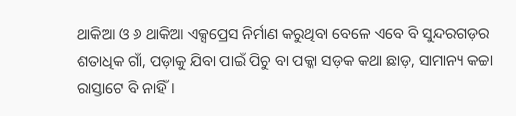ଥାକିଆ ଓ ୬ ଥାକିଆ ଏକ୍ସପ୍ରେସ ନିର୍ମାଣ କରୁଥିବା ବେଳେ ଏବେ ବି ସୁନ୍ଦରଗଡ଼ର ଶତାଧିକ ଗାଁ, ପଡ଼ାକୁ ଯିବା ପାଇଁ ପିଚୁ ବା ପକ୍କା ସଡ଼କ କଥା ଛାଡ଼, ସାମାନ୍ୟ କଚ୍ଚା ରାସ୍ତାଟେ ବି ନାହିଁ।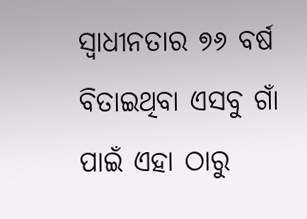ସ୍ବାଧୀନତାର ୭୬ ବର୍ଷ ବିତାଇଥିବା ଏସବୁ ଗାଁ ପାଇଁ ଏହା ଠାରୁ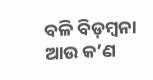ବଳି ବିଡ଼ମ୍ବନା ଆଉ କ’ଣ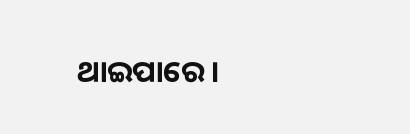ଥାଇପାରେ।